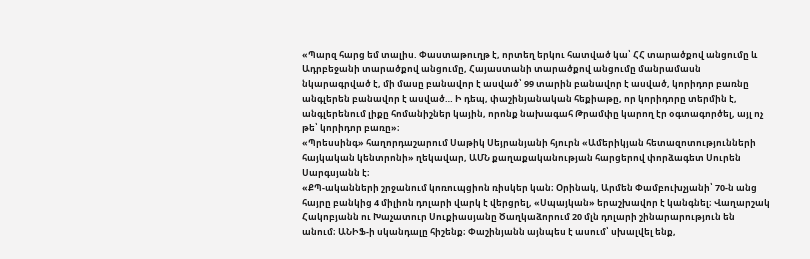«Պարզ հարց եմ տալիս. Փաստաթուղթ է, որտեղ երկու հատված կա՝ ՀՀ տարածքով անցումը և Ադրբեջանի տարածքով անցումը, Հայաստանի տարածքով անցումը մանրամասն նկարագրված է, մի մասը բանավոր է ասված՝ 99 տարին բանավոր է ասված, կորիդոր բառնը անգլերեն բանավոր է ասված… Ի դեպ, փաշինյանական հեքիաթը, որ կորիդորը տերմին է, անգլերենում լիքը հոմանիշներ կային, որոնք նախագահ Թրամփը կարող էր օգտագործել, այլ ոչ թե՝ կորիդոր բառը»։
«Պրեսսինգ» հաղորդաշարում Սաթիկ Սեյրանյանի հյուրն «Ամերիկյան հետազոտությունների հայկական կենտրոնի» ղեկավար, ԱՄՆ քաղաքականության հարցերով փորձագետ Սուրեն Սարգսյանն է։
«ՔՊ-ականների շրջանում կոռուպցիոն ռիսկեր կան։ Օրինակ, Արմեն Փամբուխչյանի՝ 70-ն անց հայրը բանկից 4 միլիոն դոլարի վարկ է վերցրել, «Սպայկան» երաշխավոր է կանգնել։ Վաղարշակ Հակոբյանն ու Խաչատուր Սուքիասյանը Ծաղկաձորում 20 մլն դոլարի շինարարություն են անում։ ԱՆԻՖ-ի սկանդալը հիշենք։ Փաշինյանն այնպես է ասում՝ սխալվել ենք,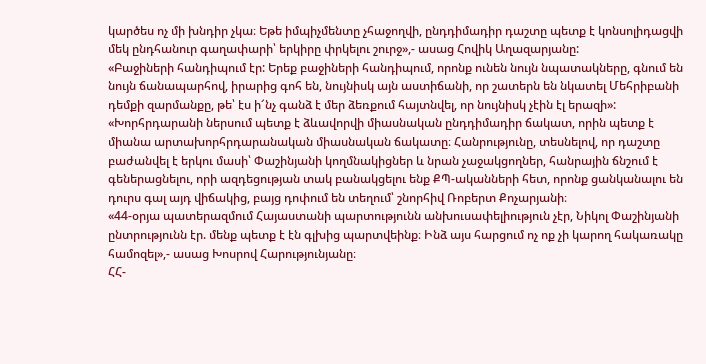կարծես ոչ մի խնդիր չկա։ Եթե իմպիչմենտը չհաջողվի, ընդդիմադիր դաշտը պետք է կոնսոլիդացվի մեկ ընդհանուր գաղափարի՝ երկիրը փրկելու շուրջ»,- ասաց Հովիկ Աղազարյանը:
«Բաջիների հանդիպում էր: Երեք բաջիների հանդիպում, որոնք ունեն նույն նպատակները, գնում են նույն ճանապարհով, իրարից գոհ են, նույնիսկ այն աստիճանի, որ շատերն են նկատել Մեհրիբանի դեմքի զարմանքը, թե՝ էս ի՜նչ գանձ է մեր ձեռքում հայտնվել, որ նույնիսկ չէին էլ երազի»:
«Խորհրդարանի ներսում պետք է ձևավորվի միասնական ընդդիմադիր ճակատ, որին պետք է միանա արտախորհրդարանական միասնական ճակատը։ Հանրությունը, տեսնելով, որ դաշտը բաժանվել է երկու մասի՝ Փաշինյանի կողմնակիցներ և նրան չաջակցողներ, հանրային ճնշում է գեներացնելու, որի ազդեցության տակ բանակցելու ենք ՔՊ-ականների հետ, որոնք ցանկանալու են դուրս գալ այդ վիճակից, բայց դոփում են տեղում՝ շնորհիվ Ռոբերտ Քոչարյանի։
«44-օրյա պատերազմում Հայաստանի պարտությունն անխուսափելիություն չէր, Նիկոլ Փաշինյանի ընտրությունն էր. մենք պետք է էն գլխից պարտվեինք։ Ինձ այս հարցում ոչ ոք չի կարող հակառակը համոզել»,- ասաց Խոսրով Հարությունյանը։
ՀՀ-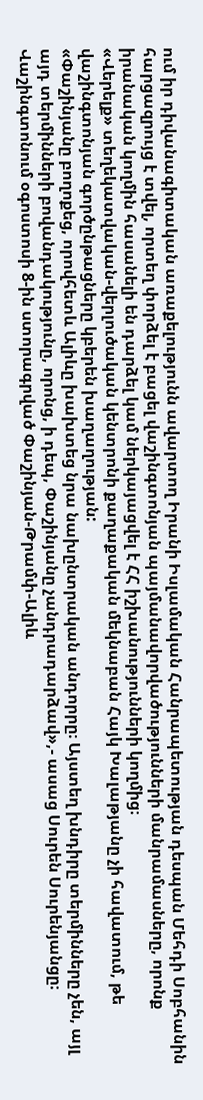ում իր դիվանագիտական առաքելությունն ավարտող Իրանի Իսլամական Հանրապետության դեսպան Մեհդի Սոբհանին հարցազրույց է տվել, որտեղ փորձել է բացել վաշինգտոնյան պայմանավորվածությունների մանրամասները, որոնք իրանական կողմին հասանելի են դարձել կամ ներկայացվել է ՀՀ իշխանությունների կողմից։
«Վերելք» տեղեկատվական-վերլուծական կենտրոնի քաղաքական մեկնաբան Հայկ Խալաթյանը չի հավատում, թե վաշինգտոնյան գործընթացները կբերեն խաղաղության:
«Փաշինյանը բողոքեց, որովհետև Ալիևը խախտեց նրա նախընտրական անդորրը։ Այստեղ խնդիրը տերմինները չեն, այլ այդ տերմինների բովանդակությունը, որոնց, ի դեպ, Փաշինյանը չանդրադարձավ»,- ասաց Սուրեն Սուրենյանցը։
Վաշինգտոնում օգոստոսի 8-ին ստորագրված Փաշինյան-Թրամփ-Ալիև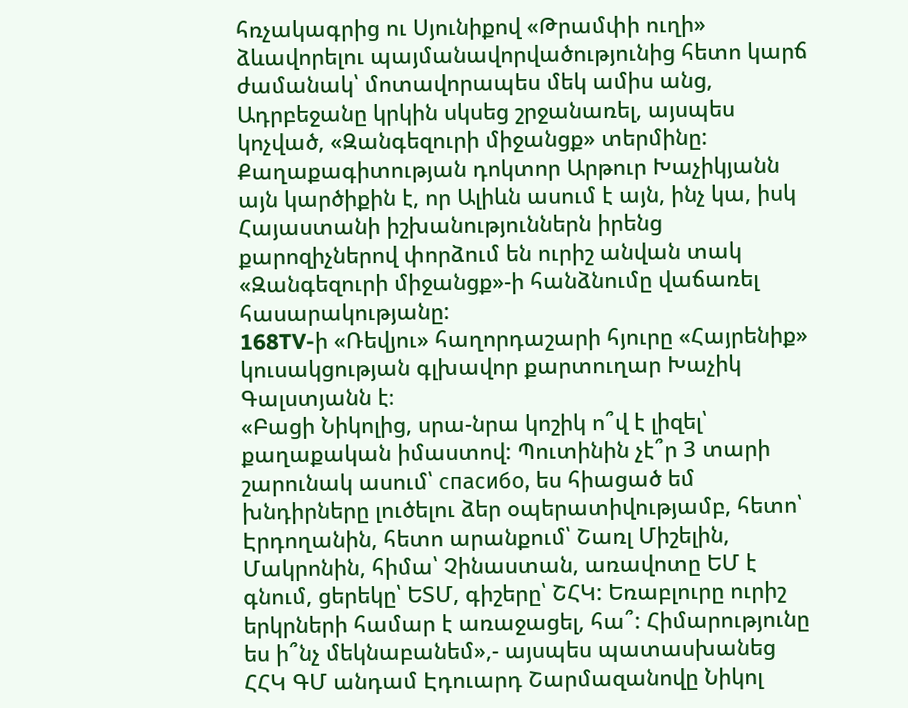հռչակագրից ու Սյունիքով «Թրամփի ուղի» ձևավորելու պայմանավորվածությունից հետո կարճ ժամանակ՝ մոտավորապես մեկ ամիս անց, Ադրբեջանը կրկին սկսեց շրջանառել, այսպես կոչված, «Զանգեզուրի միջանցք» տերմինը:
Քաղաքագիտության դոկտոր Արթուր Խաչիկյանն այն կարծիքին է, որ Ալիևն ասում է այն, ինչ կա, իսկ Հայաստանի իշխանություններն իրենց քարոզիչներով փորձում են ուրիշ անվան տակ «Զանգեզուրի միջանցք»-ի հանձնումը վաճառել հասարակությանը:
168TV-ի «Ռեվյու» հաղորդաշարի հյուրը «Հայրենիք» կուսակցության գլխավոր քարտուղար Խաչիկ Գալստյանն է։
«Բացի Նիկոլից, սրա-նրա կոշիկ ո՞վ է լիզել՝ քաղաքական իմաստով: Պուտինին չէ՞ր 3 տարի շարունակ ասում՝ спасибо, ես հիացած եմ խնդիրները լուծելու ձեր օպերատիվությամբ, հետո՝ Էրդողանին, հետո արանքում՝ Շառլ Միշելին, Մակրոնին, հիմա՝ Չինաստան, առավոտը ԵՄ է գնում, ցերեկը՝ ԵՏՄ, գիշերը՝ ՇՀԿ: Եռաբլուրը ուրիշ երկրների համար է առաջացել, հա՞: Հիմարությունը ես ի՞նչ մեկնաբանեմ»,- այսպես պատասխանեց ՀՀԿ ԳՄ անդամ Էդուարդ Շարմազանովը Նիկոլ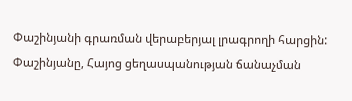Փաշինյանի գրառման վերաբերյալ լրագրողի հարցին:
Փաշինյանը, Հայոց ցեղասպանության ճանաչման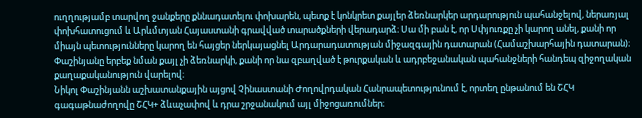ուղղությամբ տարվող ջանքերը քննադատելու փոխարեն, պետք է կոնկրետ քայլեր ձեռնարկեր արդարություն պահանջելով, ներառյալ փոխհատուցում և Արևմտյան Հայաստանի գրավված տարածքների վերադարձ։ Սա մի բան է, որ Սփյուռքը չի կարող անել, քանի որ միայն պետությունները կարող են հայցեր ներկայացնել Արդարադատության միջազգային դատարան (Համաշխարհային դատարան)։ Փաշինյանը երբեք նման քայլ չի ձեռնարկի, քանի որ նա զբաղված է թուրքական և ադրբեջանական պահանջների հանդեպ զիջողական քաղաքականություն վարելով։
Նիկոլ Փաշինյանն աշխատանքային այցով Չինաստանի Ժողովրդական Հանրապետությունում է, որտեղ ընթանում են ՇՀԿ գագաթնաժողովը ՇՀԿ+ ձևաչափով և դրա շրջանակում այլ միջոցառումներ։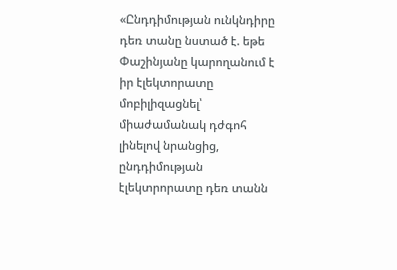«Ընդդիմության ունկնդիրը դեռ տանը նստած է. եթե Փաշինյանը կարողանում է իր էլեկտորատը մոբիլիզացնել՝ միաժամանակ դժգոհ լինելով նրանցից, ընդդիմության էլեկտրորատը դեռ տանն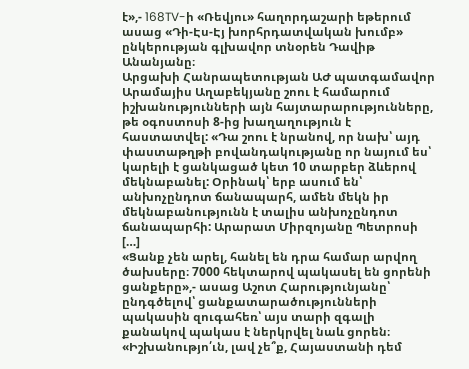է»,- 168TV-ի «Ռեվյու» հաղորդաշարի եթերում ասաց «Դի-Էս-Էյ խորհրդատվական խումբ» ընկերության գլխավոր տնօրեն Դավիթ Անանյանը։
Արցախի Հանրապետության ԱԺ պատգամավոր Արամայիս Աղաբեկյանը շոու է համարում իշխանությունների այն հայտարարությունները, թե օգոստոսի 8-ից խաղաղություն է հաստատվել: «Դա շոու է նրանով, որ նախ՝ այդ փաստաթղթի բովանդակությանը որ նայում ես՝ կարելի է ցանկացած կետ 10 տարբեր ձևերով մեկնաբանել: Օրինակ՝ երբ ասում են՝ անխոչընդոտ ճանապարհ, ամեն մեկն իր մեկնաբանությունն է տալիս անխոչընդոտ ճանապարհի: Արարատ Միրզոյանը Պետրոսի […]
«Ցանք չեն արել, հանել են դրա համար արվող ծախսերը։ 7000 հեկտարով պակասել են ցորենի ցանքերը»,- ասաց Աշոտ Հարությունյանը՝ ընդգծելով՝ ցանքատարածությունների պակասին զուգահեռ՝ այս տարի զգալի քանակով պակաս է ներկրվել նաև ցորեն։
«Իշխանությո՛ւն, լավ չե՞ք, Հայաստանի դեմ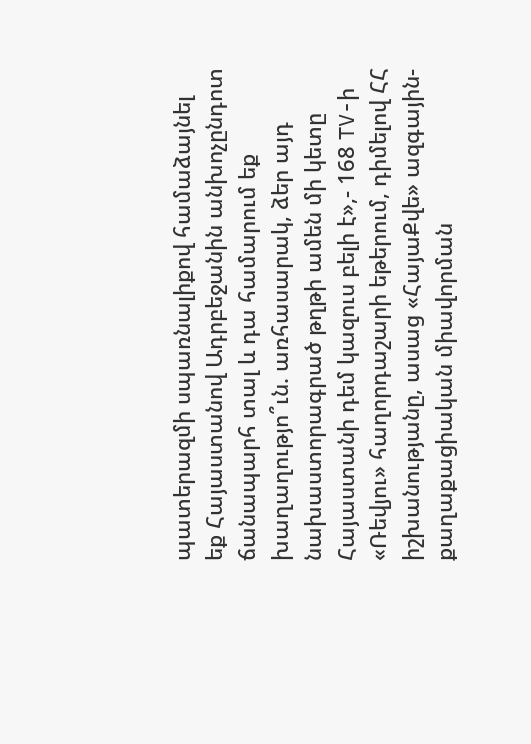պատերազմի սպառնալիքով համաձայնել եք Հայաստանով Ադրբեջանին անխոչընդոտ ճանապարհ տալ և դա համարում եք խաղաղությո՞ւն. առհասարակ, ձեր այդ նախաստորագրած թղթի ամեն մի կետը Հայաստանի դեմ կազուս բելի է»,- 168 TV-ի «Ռեվյու» հաղորդաշարի եթերում, դիմելով ՀՀ իշխանությանը, ասաց «ՀայաՔվե» ազգային-քաղաքացիական միավորման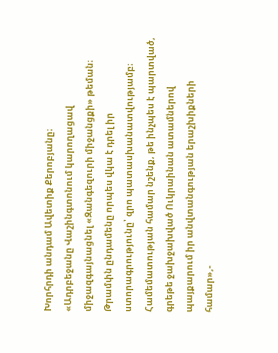Խորհրդի անդամ Ավետիք Քերոբյանը։
«Ադրբեջանը Վաշինգտոնում կարողացավ միջազգայնացնել «Զանգեզուրի միջանցքի» թեման։ Թրամփն ընդամենը որպես վկա է դրել իր ստորագրությունը՝ զրո պատասխանատվությամբ։ Համեմատության համար նշենք, թե ինչպես է պարտված, գրեթե ջախջախված Ուկրաինան ատամներով պայքարում իր անվտանգության երաշխիքների համար»,-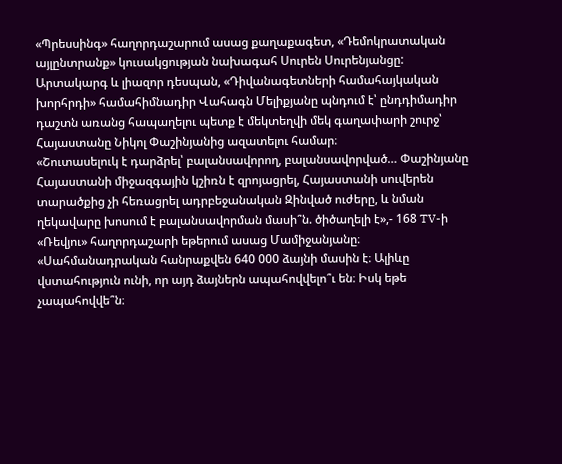«Պրեսսինգ» հաղորդաշարում ասաց քաղաքագետ, «Դեմոկրատական այլընտրանք» կուսակցության նախագահ Սուրեն Սուրենյանցը:
Արտակարգ և լիազոր դեսպան, «Դիվանագետների համահայկական խորհրդի» համահիմնադիր Վահագն Մելիքյանը պնդում է՝ ընդդիմադիր դաշտն առանց հապաղելու պետք է մեկտեղվի մեկ գաղափարի շուրջ՝ Հայաստանը Նիկոլ Փաշինյանից ազատելու համար։
«Շուտասելուկ է դարձրել՝ բալանսավորող, բալանսավորված… Փաշինյանը Հայաստանի միջազգային կշիռն է զրոյացրել, Հայաստանի սուվերեն տարածքից չի հեռացրել ադրբեջանական Զինված ուժերը, և նման ղեկավարը խոսում է բալանսավորման մասի՞ն. ծիծաղելի է»,- 168 TV-ի «Ռեվյու» հաղորդաշարի եթերում ասաց Մամիջանյանը։
«Սահմանադրական հանրաքվեն 640 000 ձայնի մասին է։ Ալիևը վստահություն ունի, որ այդ ձայներն ապահովվելո՞ւ են։ Իսկ եթե չապահովվե՞ն։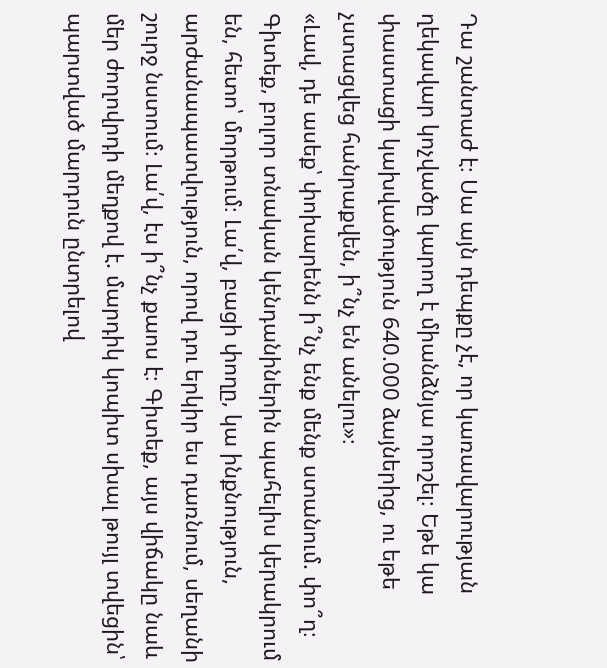Դա շանտաժ է։ Սա այն դեպքը չէ, որ կառավարության ղեկավար կոչվածը կարող է միանձնյա որոշել։ Եթե կա փաստացի կախվածություն 640.000 ձայներից, ու եթե չստացվեց հանրաքվեն, ի՞նչ են անելու»։
«Լավ, դե ասեք՝ փոխարենն ի՞նչ ենք մենք ստանում. փո՞ղ։ Գիտեք, բոլոր տնական կենդանիներին պահելիս կերակրում են, հետո՝ մորթում։ Լա՛վ, բացի փողը, կա ինքնություն, արժանապատվություն, որով դու երկիր ես դառնում, սեղանի շուրջ նստում։ Լա՛վ, էս ի՞նչ քաոս է։ Գիտեք, այս վիճակը նաև մեր ժողովրդի մեղքով է. մարդիկ կոպիտ սխալ թույլ տվեցին՝ պարտված մարդուն ընտրելով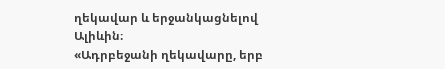ղեկավար և երջանկացնելով Ալիևին։
«Ադրբեջանի ղեկավարը, երբ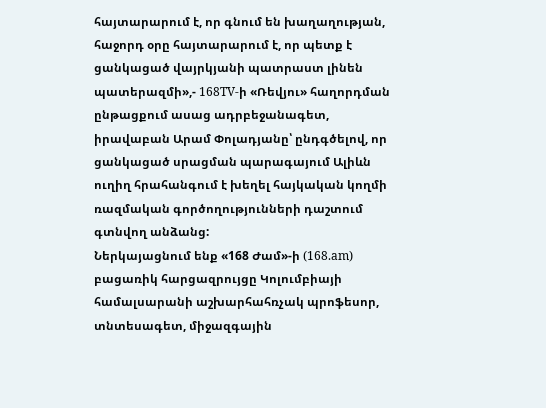հայտարարում է, որ գնում են խաղաղության, հաջորդ օրը հայտարարում է, որ պետք է ցանկացած վայրկյանի պատրաստ լինեն պատերազմի»,- 168TV-ի «Ռեվյու» հաղորդման ընթացքում ասաց ադրբեջանագետ, իրավաբան Արամ Փոլադյանը՝ ընդգծելով, որ ցանկացած սրացման պարագայում Ալիևն ուղիղ հրահանգում է խեղել հայկական կողմի ռազմական գործողությունների դաշտում գտնվող անձանց:
Ներկայացնում ենք «168 Ժամ»-ի (168.am) բացառիկ հարցազրույցը Կոլումբիայի համալսարանի աշխարհահռչակ պրոֆեսոր, տնտեսագետ, միջազգային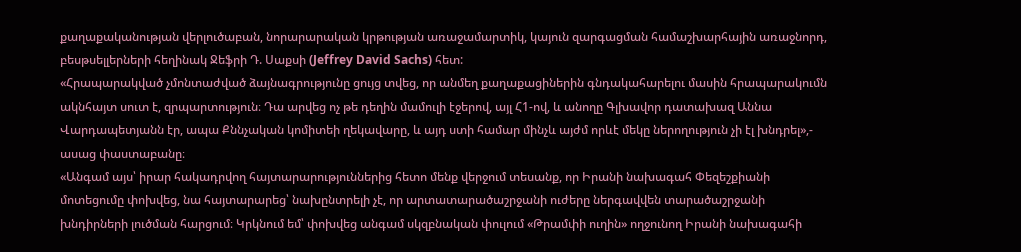քաղաքականության վերլուծաբան, նորարարական կրթության առաջամարտիկ, կայուն զարգացման համաշխարհային առաջնորդ, բեսթսելլերների հեղինակ Ջեֆրի Դ. Սաքսի (Jeffrey David Sachs) հետ:
«Հրապարակված չմոնտաժված ձայնագրությունը ցույց տվեց, որ անմեղ քաղաքացիներին գնդակահարելու մասին հրապարակումն ակնհայտ սուտ է, զրպարտություն։ Դա արվեց ոչ թե դեղին մամուլի էջերով, այլ Հ1-ով, և անողը Գլխավոր դատախազ Աննա Վարդապետյանն էր, ապա Քննչական կոմիտեի ղեկավարը, և այդ ստի համար մինչև այժմ որևէ մեկը ներողություն չի էլ խնդրել»,- ասաց փաստաբանը։
«Անգամ այս՝ իրար հակադրվող հայտարարություններից հետո մենք վերջում տեսանք, որ Իրանի նախագահ Փեզեշքիանի մոտեցումը փոխվեց, նա հայտարարեց՝ նախընտրելի չէ, որ արտատարածաշրջանի ուժերը ներգավվեն տարածաշրջանի խնդիրների լուծման հարցում։ Կրկնում եմ՝ փոխվեց անգամ սկզբնական փուլում «Թրամփի ուղին» ողջունող Իրանի նախագահի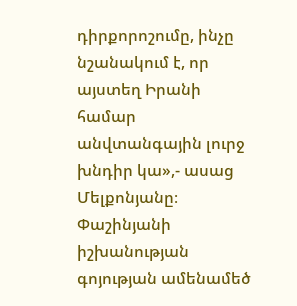դիրքորոշումը, ինչը նշանակում է, որ այստեղ Իրանի համար անվտանգային լուրջ խնդիր կա»,- ասաց Մելքոնյանը։
Փաշինյանի իշխանության գոյության ամենամեծ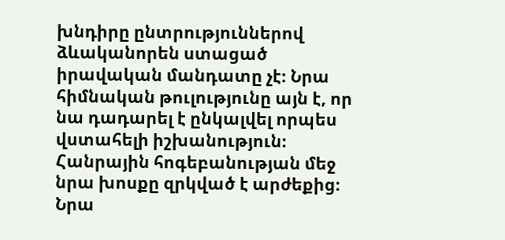խնդիրը ընտրություններով ձևականորեն ստացած իրավական մանդատը չէ։ Նրա հիմնական թուլությունը այն է, որ նա դադարել է ընկալվել որպես վստահելի իշխանություն։ Հանրային հոգեբանության մեջ նրա խոսքը զրկված է արժեքից։ Նրա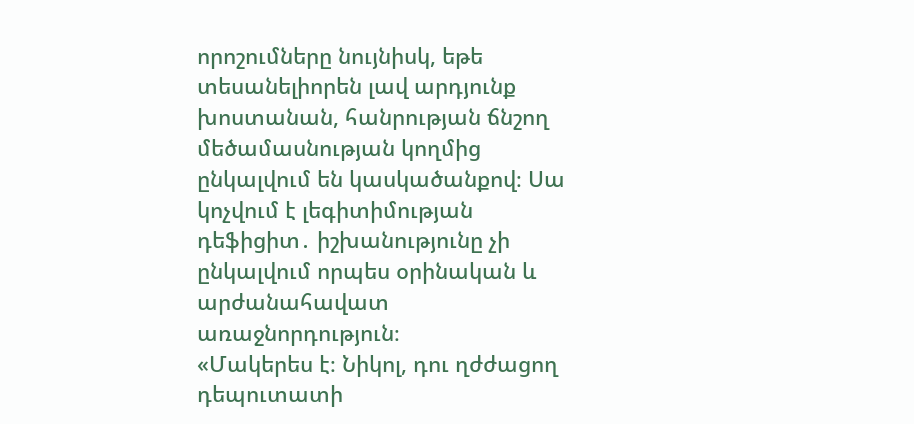որոշումները նույնիսկ, եթե տեսանելիորեն լավ արդյունք խոստանան, հանրության ճնշող մեծամասնության կողմից ընկալվում են կասկածանքով։ Սա կոչվում է լեգիտիմության դեֆիցիտ․ իշխանությունը չի ընկալվում որպես օրինական և արժանահավատ առաջնորդություն։
«Մակերես է։ Նիկոլ, դու ղժժացող դեպուտատի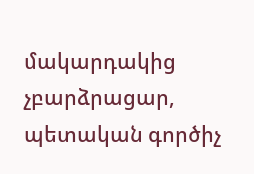մակարդակից չբարձրացար, պետական գործիչ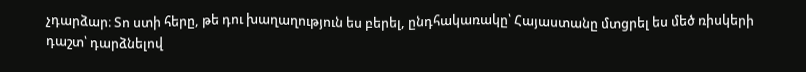չդարձար։ Տո ստի հերը, թե դու խաղաղություն ես բերել, ընդհակառակը՝ Հայաստանը մտցրել ես մեծ ռիսկերի դաշտ՝ դարձնելով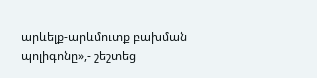արևելք-արևմուտք բախման պոլիգոնը»,- շեշտեց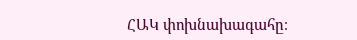ՀԱԿ փոխնախագահը։